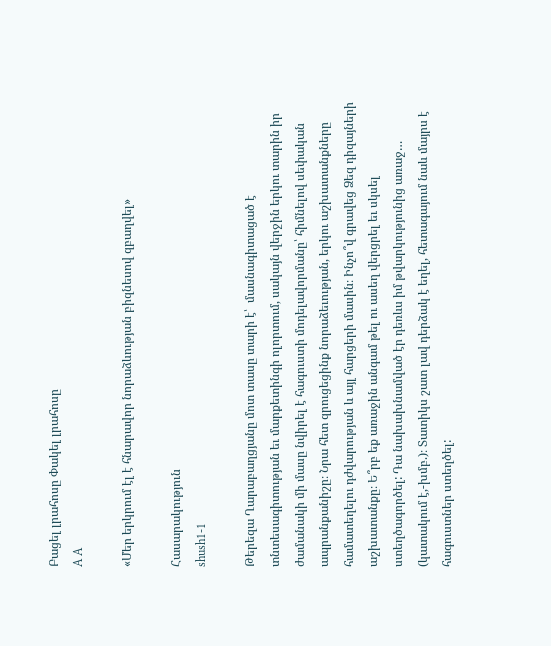Բացել լրահոսը Փակել լրահոսը
A A

«Մեր երկրում էլ է հնարավոր նորաձևության բիզնեսով զբաղվել»

Հասարակություն
shush1-1

Թերեզա Ղարաբաղցյանը մոտ տասը տարի է՝  մասնագիտացած է տնտեսագիտության եւ մարքետինգի ոլորտում, սակայն վերջին երկու տարին իր ժամանակի մի մասը նվիրել է հագուստի մոդելավորմանը՝ հիմնելով սեփական ապրանքանիշը։ Նրա հետ զրուցեցինք նորաձեւության, երկու աշխատանքները համատեղելու դժվարության և այլ հարցերի մասին։ Ինչո՞վ գրավեց Ձեզ դիզայների աշխատանքը։ Ե՞րբ եք առաջին անգամ թել ու ասեղ վերցրել եւ սկսել ստեղծագործել: Դա նախախնամված էր դեռևս իմ թվարկությունից առաջ… (կատակում է,-խմբ.)։ Տատիկս շատ լավ դերձակ է եղել, հետագայում նաև մայրս է հագուստներ ստեղծել: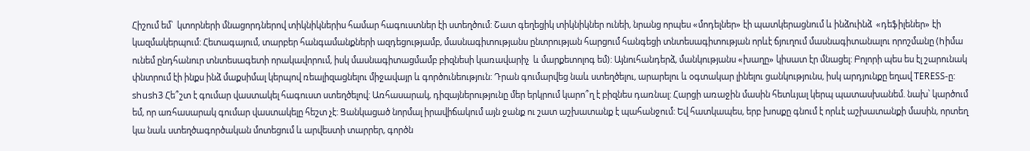Հիշում եմ՝  կտորների մնացորդներով տիկնիկներիս համար հագուստներ էի ստեղծում: Շատ գեղեցիկ տիկնիկներ ունեի, նրանց որպես «մոդելներ» էի պատկերացնում և ինձուինձ  «դեֆիլեներ» էի կազմակերպում: Հետագայում, տարբեր հանգամանքների ազդեցությամբ, մասնագիտությանս ընտրության հարցում հանգեցի տնտեսագիտության որևէ ճյուղում մասնագիտանալու որոշմանը (hիմա ունեմ ընդհանուր տնտեսագետի որակավորում, իսկ մասնագիտացմամբ բիզնեսի կառավարիչ  և մարքետոլոգ եմ): Այնուհանդերձ, մանկությանս «խաղը» կիսատ էր մնացել: Բոլորի պես ես էլ շարունակ փնտրում էի ինքս ինձ մաքսիմալ կերպով ռեալիզացնելու միջավայր և գործունեություն: Դրան գումարվեց նաև ստեղծելու, արարելու և օգտակար լինելու ցանկությունս, իսկ արդյունքը եղավ TERESS-ը: shush3 Հե՞շտ է գումար վաստակել հագուստ ստեղծելով: Առհասարակ, դիզայներությունը մեր երկրում կարո՞ղ է բիզնես դառնալ: Հարցի առաջին մասին հետևյալ կերպ պատասխանեմ. նախ՝ կարծում եմ, որ առհասարակ գումար վաստակելը հեշտ չէ: Ցանկացած նորմալ իրավիճակում այն ջանք ու շատ աշխատանք է պահանջում: Եվ հատկապես, երբ խոսքը գնում է որևէ աշխատանքի մասին, որտեղ կա նաև ստեղծագործական մոտեցում և արվեստի տարրեր, գործն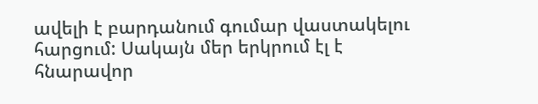ավելի է բարդանում գումար վաստակելու հարցում: Սակայն մեր երկրում էլ է հնարավոր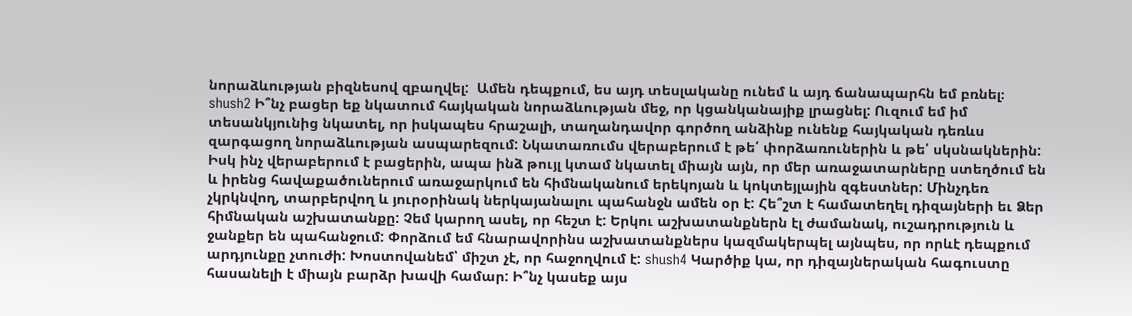նորաձևության բիզնեսով զբաղվել:  Ամեն դեպքում, ես այդ տեսլականը ունեմ և այդ ճանապարհն եմ բռնել։ shush2 Ի՞նչ բացեր եք նկատում հայկական նորաձևության մեջ, որ կցանկանայիք լրացնել: Ուզում եմ իմ տեսանկյունից նկատել, որ իսկապես հրաշալի, տաղանդավոր գործող անձինք ունենք հայկական դեռևս զարգացող նորաձևության ասպարեզում: Նկատառումս վերաբերում է թե՛ փորձառուներին և թե՛ սկսնակներին: Իսկ ինչ վերաբերում է բացերին, ապա ինձ թույլ կտամ նկատել միայն այն, որ մեր առաջատարները ստեղծում են և իրենց հավաքածուներում առաջարկում են հիմնականում երեկոյան և կոկտեյլային զգեստներ: Մինչդեռ չկրկնվող, տարբերվող և յուրօրինակ ներկայանալու պահանջն ամեն օր է: Հե՞շտ է համատեղել դիզայների եւ Ձեր հիմնական աշխատանքը: Չեմ կարող ասել, որ հեշտ է: Երկու աշխատանքներն էլ ժամանակ, ուշադրություն և ջանքեր են պահանջում: Փորձում եմ հնարավորինս աշխատանքներս կազմակերպել այնպես, որ որևէ դեպքում արդյունքը չտուժի: Խոստովանեմ՝ միշտ չէ, որ հաջողվում է: shush4 Կարծիք կա, որ դիզայներական հագուստը հասանելի է միայն բարձր խավի համար: Ի՞նչ կասեք այս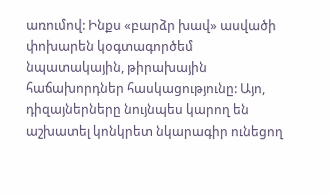առումով: Ինքս «բարձր խավ» ասվածի փոխարեն կօգտագործեմ նպատակային, թիրախային հաճախորդներ հասկացությունը: Այո, դիզայներները նույնպես կարող են աշխատել կոնկրետ նկարագիր ունեցող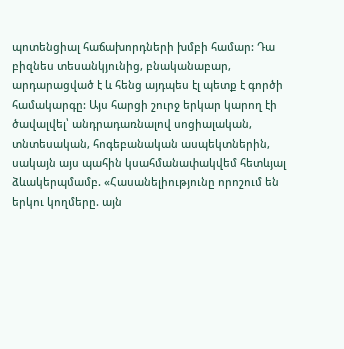պոտենցիալ հաճախորդների խմբի համար: Դա բիզնես տեսանկյունից, բնականաբար, արդարացված է և հենց այդպես էլ պետք է գործի համակարգը: Այս հարցի շուրջ երկար կարող էի ծավալվել՝ անդրադառնալով սոցիալական, տնտեսական, հոգեբանական ասպեկտներին, սակայն այս պահին կսահմանափակվեմ հետևյալ ձևակերպմամբ. «Հասանելիությունը որոշում են երկու կողմերը. այն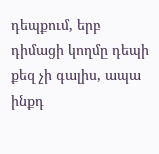դեպքում, երբ դիմացի կողմը դեպի քեզ չի գալիս, ապա ինքդ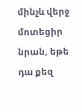մինչև վերջ մոտեցիր նրան, եթե դա քեզ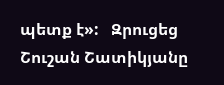պետք է»:   Զրուցեց Շուշան Շատիկյանը